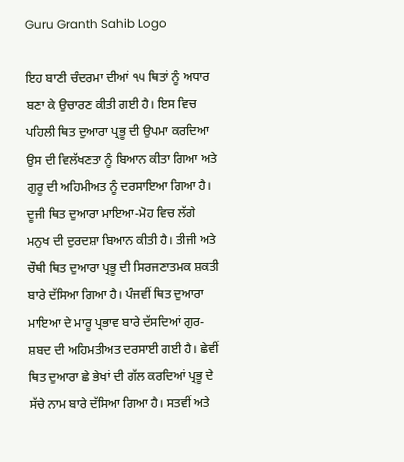Guru Granth Sahib Logo

ਇਹ ਬਾਣੀ ਚੰਦਰਮਾ ਦੀਆਂ ੧੫ ਥਿਤਾਂ ਨੂੰ ਅਧਾਰ ਬਣਾ ਕੇ ਉਚਾਰਣ ਕੀਤੀ ਗਈ ਹੈ। ਇਸ ਵਿਚ ਪਹਿਲੀ ਥਿਤ ਦੁਆਰਾ ਪ੍ਰਭੂ ਦੀ ਉਪਮਾ ਕਰਦਿਆ ਉਸ ਦੀ ਵਿਲੱਖਣਤਾ ਨੂੰ ਬਿਆਨ ਕੀਤਾ ਗਿਆ ਅਤੇ ਗੁਰੂ ਦੀ ਅਹਿਮੀਅਤ ਨੂੰ ਦਰਸਾਇਆ ਗਿਆ ਹੈ। ਦੂਜੀ ਥਿਤ ਦੁਆਰਾ ਮਾਇਆ-ਮੋਹ ਵਿਚ ਲੱਗੇ ਮਨੁਖ ਦੀ ਦੁਰਦਸ਼ਾ ਬਿਆਨ ਕੀਤੀ ਹੈ। ਤੀਜੀ ਅਤੇ ਚੌਥੀ ਥਿਤ ਦੁਆਰਾ ਪ੍ਰਭੂ ਦੀ ਸਿਰਜਣਾਤਮਕ ਸ਼ਕਤੀ ਬਾਰੇ ਦੱਸਿਆ ਗਿਆ ਹੈ। ਪੰਜਵੀਂ ਥਿਤ ਦੁਆਰਾ ਮਾਇਆ ਦੇ ਮਾਰੂ ਪ੍ਰਭਾਵ ਬਾਰੇ ਦੱਸਦਿਆਂ ਗੁਰ-ਸ਼ਬਦ ਦੀ ਅਹਿਮਤੀਅਤ ਦਰਸਾਈ ਗਈ ਹੈ। ਛੇਵੀਂ ਥਿਤ ਦੁਆਰਾ ਛੇ ਭੇਖਾਂ ਦੀ ਗੱਲ ਕਰਦਿਆਂ ਪ੍ਰਭੂ ਦੇ ਸੱਚੇ ਨਾਮ ਬਾਰੇ ਦੱਸਿਆ ਗਿਆ ਹੈ। ਸਤਵੀਂ ਅਤੇ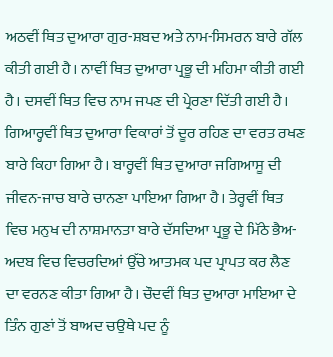ਅਠਵੀਂ ਥਿਤ ਦੁਆਰਾ ਗੁਰ-ਸ਼ਬਦ ਅਤੇ ਨਾਮ-ਸਿਮਰਨ ਬਾਰੇ ਗੱਲ ਕੀਤੀ ਗਈ ਹੈ। ਨਾਵੀਂ ਥਿਤ ਦੁਆਰਾ ਪ੍ਰਭੂ ਦੀ ਮਹਿਮਾ ਕੀਤੀ ਗਈ ਹੈ। ਦਸਵੀਂ ਥਿਤ ਵਿਚ ਨਾਮ ਜਪਣ ਦੀ ਪ੍ਰੇਰਣਾ ਦਿੱਤੀ ਗਈ ਹੈ। ਗਿਆਰ੍ਹਵੀਂ ਥਿਤ ਦੁਆਰਾ ਵਿਕਾਰਾਂ ਤੋਂ ਦੂਰ ਰਹਿਣ ਦਾ ਵਰਤ ਰਖਣ ਬਾਰੇ ਕਿਹਾ ਗਿਆ ਹੈ। ਬਾਰ੍ਹਵੀਂ ਥਿਤ ਦੁਆਰਾ ਜਗਿਆਸੂ ਦੀ ਜੀਵਨ-ਜਾਚ ਬਾਰੇ ਚਾਨਣਾ ਪਾਇਆ ਗਿਆ ਹੈ। ਤੇਰ੍ਹਵੀਂ ਥਿਤ ਵਿਚ ਮਨੁਖ ਦੀ ਨਾਸ਼ਮਾਨਤਾ ਬਾਰੇ ਦੱਸਦਿਆ ਪ੍ਰਭੂ ਦੇ ਮਿੱਠੇ ਭੈਅ-ਅਦਬ ਵਿਚ ਵਿਚਰਦਿਆਂ ਉੱਚੇ ਆਤਮਕ ਪਦ ਪ੍ਰਾਪਤ ਕਰ ਲੈਣ ਦਾ ਵਰਨਣ ਕੀਤਾ ਗਿਆ ਹੈ। ਚੌਦਵੀਂ ਥਿਤ ਦੁਆਰਾ ਮਾਇਆ ਦੇ ਤਿੰਨ ਗੁਣਾਂ ਤੋਂ ਬਾਅਦ ਚਉਥੇ ਪਦ ਨੂੰ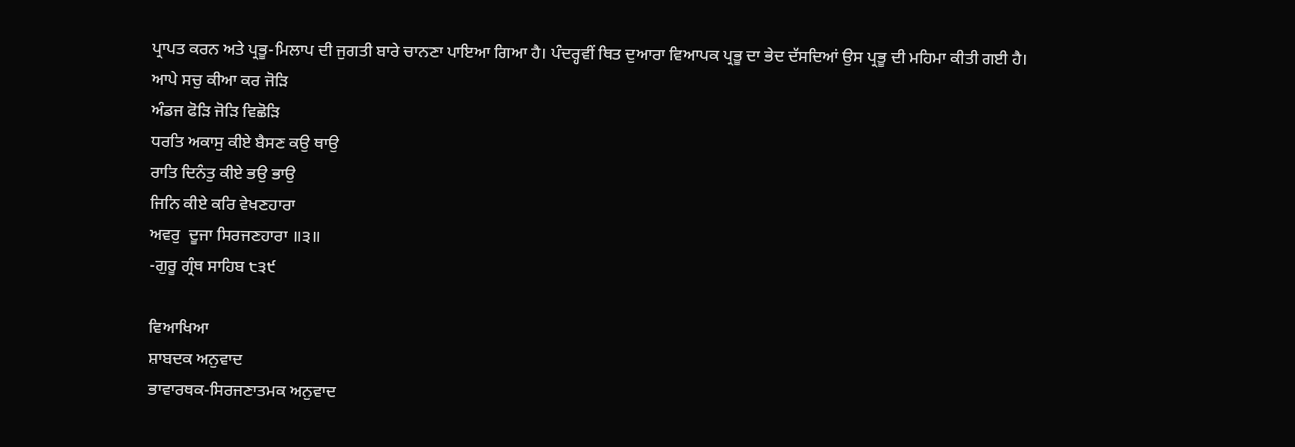ਪ੍ਰਾਪਤ ਕਰਨ ਅਤੇ ਪ੍ਰਭੂ-ਮਿਲਾਪ ਦੀ ਜੁਗਤੀ ਬਾਰੇ ਚਾਨਣਾ ਪਾਇਆ ਗਿਆ ਹੈ। ਪੰਦਰ੍ਹਵੀਂ ਥਿਤ ਦੁਆਰਾ ਵਿਆਪਕ ਪ੍ਰਭੂ ਦਾ ਭੇਦ ਦੱਸਦਿਆਂ ਉਸ ਪ੍ਰਭੂ ਦੀ ਮਹਿਮਾ ਕੀਤੀ ਗਈ ਹੈ।
ਆਪੇ ਸਚੁ ਕੀਆ ਕਰ ਜੋੜਿ
ਅੰਡਜ ਫੋੜਿ ਜੋੜਿ ਵਿਛੋੜਿ
ਧਰਤਿ ਅਕਾਸੁ ਕੀਏ ਬੈਸਣ ਕਉ ਥਾਉ
ਰਾਤਿ ਦਿਨੰਤੁ ਕੀਏ ਭਉ ਭਾਉ
ਜਿਨਿ ਕੀਏ ਕਰਿ ਵੇਖਣਹਾਰਾ
ਅਵਰੁ  ਦੂਜਾ ਸਿਰਜਣਹਾਰਾ ॥੩॥
-ਗੁਰੂ ਗ੍ਰੰਥ ਸਾਹਿਬ ੮੩੯

ਵਿਆਖਿਆ
ਸ਼ਾਬਦਕ ਅਨੁਵਾਦ
ਭਾਵਾਰਥਕ-ਸਿਰਜਣਾਤਮਕ ਅਨੁਵਾਦ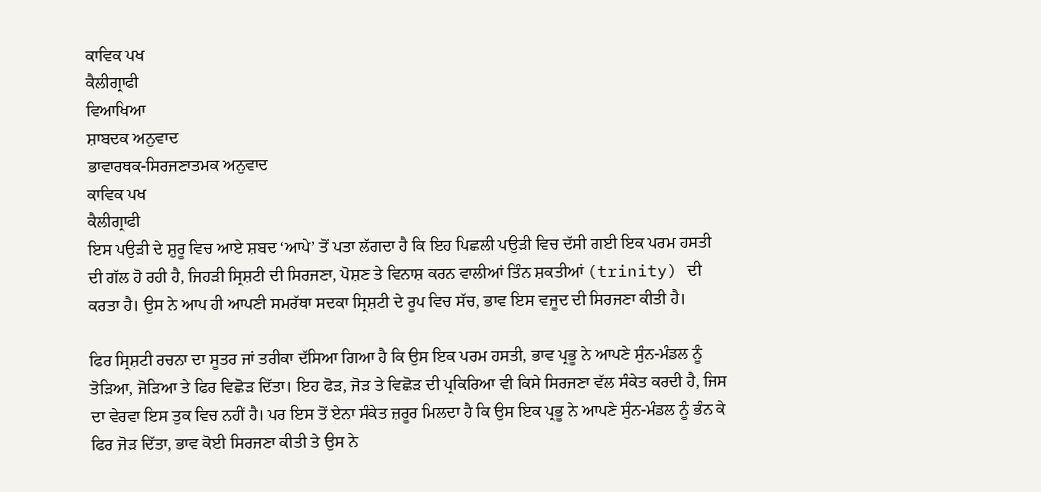ਕਾਵਿਕ ਪਖ
ਕੈਲੀਗ੍ਰਾਫੀ
ਵਿਆਖਿਆ
ਸ਼ਾਬਦਕ ਅਨੁਵਾਦ
ਭਾਵਾਰਥਕ-ਸਿਰਜਣਾਤਮਕ ਅਨੁਵਾਦ
ਕਾਵਿਕ ਪਖ
ਕੈਲੀਗ੍ਰਾਫੀ
ਇਸ ਪਉੜੀ ਦੇ ਸ਼ੁਰੂ ਵਿਚ ਆਏ ਸ਼ਬਦ ‘ਆਪੇ’ ਤੋਂ ਪਤਾ ਲੱਗਦਾ ਹੈ ਕਿ ਇਹ ਪਿਛਲੀ ਪਉੜੀ ਵਿਚ ਦੱਸੀ ਗਈ ਇਕ ਪਰਮ ਹਸਤੀ ਦੀ ਗੱਲ ਹੋ ਰਹੀ ਹੈ, ਜਿਹੜੀ ਸ੍ਰਿਸ਼ਟੀ ਦੀ ਸਿਰਜਣਾ, ਪੋਸ਼ਣ ਤੇ ਵਿਨਾਸ਼ ਕਰਨ ਵਾਲੀਆਂ ਤਿੰਨ ਸ਼ਕਤੀਆਂ (trinity) ਦੀ ਕਰਤਾ ਹੈ। ਉਸ ਨੇ ਆਪ ਹੀ ਆਪਣੀ ਸਮਰੱਥਾ ਸਦਕਾ ਸ੍ਰਿਸ਼ਟੀ ਦੇ ਰੂਪ ਵਿਚ ਸੱਚ, ਭਾਵ ਇਸ ਵਜੂਦ ਦੀ ਸਿਰਜਣਾ ਕੀਤੀ ਹੈ।

ਫਿਰ ਸ੍ਰਿਸ਼ਟੀ ਰਚਨਾ ਦਾ ਸੂਤਰ ਜਾਂ ਤਰੀਕਾ ਦੱਸਿਆ ਗਿਆ ਹੈ ਕਿ ਉਸ ਇਕ ਪਰਮ ਹਸਤੀ, ਭਾਵ ਪ੍ਰਭੂ ਨੇ ਆਪਣੇ ਸੁੰਨ-ਮੰਡਲ ਨੂੰ ਤੋੜਿਆ, ਜੋੜਿਆ ਤੇ ਫਿਰ ਵਿਛੋੜ ਦਿੱਤਾ। ਇਹ ਫੋੜ, ਜੋੜ ਤੇ ਵਿਛੋੜ ਦੀ ਪ੍ਰਕਿਰਿਆ ਵੀ ਕਿਸੇ ਸਿਰਜਣਾ ਵੱਲ ਸੰਕੇਤ ਕਰਦੀ ਹੈ, ਜਿਸ ਦਾ ਵੇਰਵਾ ਇਸ ਤੁਕ ਵਿਚ ਨਹੀਂ ਹੈ। ਪਰ ਇਸ ਤੋਂ ਏਨਾ ਸੰਕੇਤ ਜ਼ਰੂਰ ਮਿਲਦਾ ਹੈ ਕਿ ਉਸ ਇਕ ਪ੍ਰਭੂ ਨੇ ਆਪਣੇ ਸੁੰਨ-ਮੰਡਲ ਨੂੰ ਭੰਨ ਕੇ ਫਿਰ ਜੋੜ ਦਿੱਤਾ, ਭਾਵ ਕੋਈ ਸਿਰਜਣਾ ਕੀਤੀ ਤੇ ਉਸ ਨੇ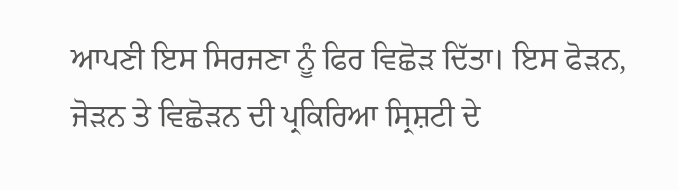ਆਪਣੀ ਇਸ ਸਿਰਜਣਾ ਨੂੰ ਫਿਰ ਵਿਛੋੜ ਦਿੱਤਾ। ਇਸ ਫੋੜਨ, ਜੋੜਨ ਤੇ ਵਿਛੋੜਨ ਦੀ ਪ੍ਰਕਿਰਿਆ ਸ੍ਰਿਸ਼ਟੀ ਦੇ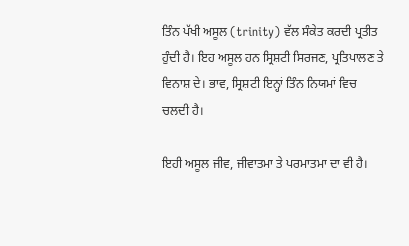ਤਿੰਨ ਪੱਖੀ ਅਸੂਲ (trinity) ਵੱਲ ਸੰਕੇਤ ਕਰਦੀ ਪ੍ਰਤੀਤ ਹੁੰਦੀ ਹੈ। ਇਹ ਅਸੂਲ ਹਨ ਸ੍ਰਿਸ਼ਟੀ ਸਿਰਜਣ, ਪ੍ਰਤਿਪਾਲਣ ਤੇ ਵਿਨਾਸ਼ ਦੇ। ਭਾਵ, ਸ੍ਰਿਸ਼ਟੀ ਇਨ੍ਹਾਂ ਤਿੰਨ ਨਿਯਮਾਂ ਵਿਚ ਚਲਦੀ ਹੈ।

ਇਹੀ ਅਸੂਲ ਜੀਵ, ਜੀਵਾਤਮਾ ਤੇ ਪਰਮਾਤਮਾ ਦਾ ਵੀ ਹੈ।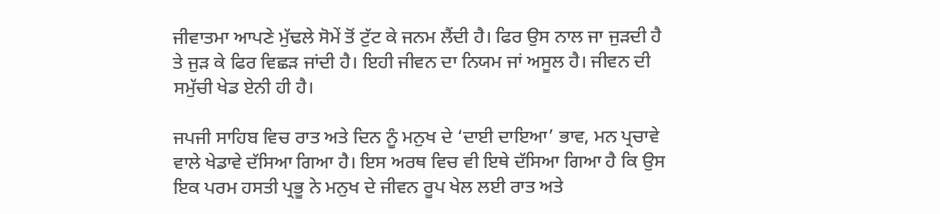ਜੀਵਾਤਮਾ ਆਪਣੇ ਮੁੱਢਲੇ ਸੋਮੇਂ ਤੋਂ ਟੁੱਟ ਕੇ ਜਨਮ ਲੈਂਦੀ ਹੈ। ਫਿਰ ਉਸ ਨਾਲ ਜਾ ਜੁੜਦੀ ਹੈ ਤੇ ਜੁੜ ਕੇ ਫਿਰ ਵਿਛੜ ਜਾਂਦੀ ਹੈ। ਇਹੀ ਜੀਵਨ ਦਾ ਨਿਯਮ ਜਾਂ ਅਸੂਲ ਹੈ। ਜੀਵਨ ਦੀ ਸਮੁੱਚੀ ਖੇਡ ਏਨੀ ਹੀ ਹੈ।

ਜਪਜੀ ਸਾਹਿਬ ਵਿਚ ਰਾਤ ਅਤੇ ਦਿਨ ਨੂੰ ਮਨੁਖ ਦੇ ‘ਦਾਈ ਦਾਇਆ’ ਭਾਵ, ਮਨ ਪ੍ਰਚਾਵੇ ਵਾਲੇ ਖੇਡਾਵੇ ਦੱਸਿਆ ਗਿਆ ਹੈ। ਇਸ ਅਰਥ ਵਿਚ ਵੀ ਇਥੇ ਦੱਸਿਆ ਗਿਆ ਹੈ ਕਿ ਉਸ ਇਕ ਪਰਮ ਹਸਤੀ ਪ੍ਰਭੂ ਨੇ ਮਨੁਖ ਦੇ ਜੀਵਨ ਰੂਪ ਖੇਲ ਲਈ ਰਾਤ ਅਤੇ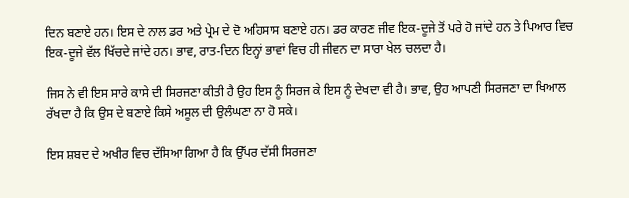ਦਿਨ ਬਣਾਏ ਹਨ। ਇਸ ਦੇ ਨਾਲ ਡਰ ਅਤੇ ਪ੍ਰੇਮ ਦੇ ਦੋ ਅਹਿਸਾਸ ਬਣਾਏ ਹਨ। ਡਰ ਕਾਰਣ ਜੀਵ ਇਕ-ਦੂਜੇ ਤੋਂ ਪਰੇ ਹੋ ਜਾਂਦੇ ਹਨ ਤੇ ਪਿਆਰ ਵਿਚ ਇਕ-ਦੂਜੇ ਵੱਲ ਖਿੱਚਦੇ ਜਾਂਦੇ ਹਨ। ਭਾਵ, ਰਾਤ-ਦਿਨ ਇਨ੍ਹਾਂ ਭਾਵਾਂ ਵਿਚ ਹੀ ਜੀਵਨ ਦਾ ਸਾਰਾ ਖੇਲ ਚਲਦਾ ਹੈ।

ਜਿਸ ਨੇ ਵੀ ਇਸ ਸਾਰੇ ਕਾਸੇ ਦੀ ਸਿਰਜਣਾ ਕੀਤੀ ਹੈ ਉਹ ਇਸ ਨੂੰ ਸਿਰਜ ਕੇ ਇਸ ਨੂੰ ਦੇਖਦਾ ਵੀ ਹੈ। ਭਾਵ, ਉਹ ਆਪਣੀ ਸਿਰਜਣਾ ਦਾ ਖਿਆਲ ਰੱਖਦਾ ਹੈ ਕਿ ਉਸ ਦੇ ਬਣਾਏ ਕਿਸੇ ਅਸੂਲ ਦੀ ਉਲੰਘਣਾ ਨਾ ਹੋ ਸਕੇ।

ਇਸ ਸ਼ਬਦ ਦੇ ਅਖੀਰ ਵਿਚ ਦੱਸਿਆ ਗਿਆ ਹੈ ਕਿ ਉੱਪਰ ਦੱਸੀ ਸਿਰਜਣਾ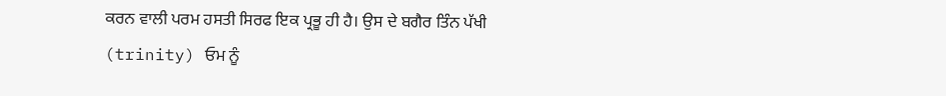ਕਰਨ ਵਾਲੀ ਪਰਮ ਹਸਤੀ ਸਿਰਫ ਇਕ ਪ੍ਰਭੂ ਹੀ ਹੈ। ਉਸ ਦੇ ਬਗੈਰ ਤਿੰਨ ਪੱਖੀ (trinity) ਓਮ ਨੂੰ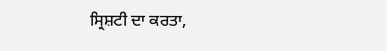ਸ੍ਰਿਸ਼ਟੀ ਦਾ ਕਰਤਾ,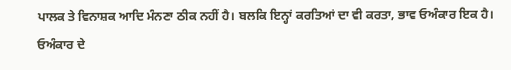ਪਾਲਕ ਤੇ ਵਿਨਾਸ਼ਕ ਆਦਿ ਮੰਨਣਾ ਠੀਕ ਨਹੀਂ ਹੈ। ਬਲਕਿ ਇਨ੍ਹਾਂ ਕਰਤਿਆਂ ਦਾ ਵੀ ਕਰਤਾ, ਭਾਵ ਓਅੰਕਾਰ ਇਕ ਹੈ। ਓਅੰਕਾਰ ਦੇ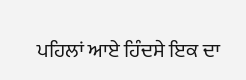ਪਹਿਲਾਂ ਆਏ ਹਿੰਦਸੇ ਇਕ ਦਾ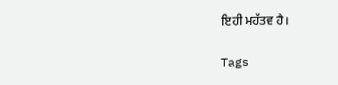ਇਹੀ ਮਹੱਤਵ ਹੈ।

Tags